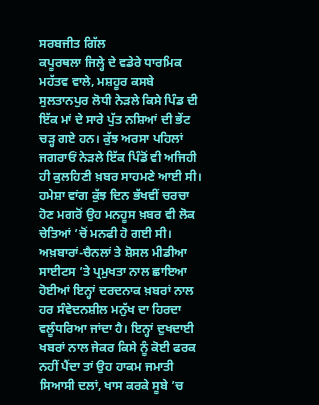ਸਰਬਜੀਤ ਗਿੱਲ
ਕਪੂਰਥਲਾ ਜਿਲ੍ਹੇ ਦੇ ਵਡੇਰੇ ਧਾਰਮਿਕ ਮਹੱਤਵ ਵਾਲੇ, ਮਸ਼ਹੂਰ ਕਸਬੇ ਸੁਲਤਾਨਪੁਰ ਲੋਧੀ ਨੇੜਲੇ ਕਿਸੇ ਪਿੰਡ ਦੀ ਇੱਕ ਮਾਂ ਦੇ ਸਾਰੇ ਪੁੱਤ ਨਸ਼ਿਆਂ ਦੀ ਭੇਂਟ ਚੜ੍ਹ ਗਏ ਹਨ। ਕੁੱਝ ਅਰਸਾ ਪਹਿਲਾਂ ਜਗਰਾਓਂ ਨੇੜਲੇ ਇੱਕ ਪਿੰਡੋਂ ਵੀ ਅਜਿਹੀ ਹੀ ਕੁਲਹਿਣੀ ਖ਼ਬਰ ਸਾਹਮਣੇ ਆਈ ਸੀ। ਹਮੇਸ਼ਾ ਵਾਂਗ ਕੁੱਝ ਦਿਨ ਭੱਖਵੀਂ ਚਰਚਾ ਹੋਣ ਮਗਰੋਂ ਉਹ ਮਨਹੂਸ ਖ਼ਬਰ ਵੀ ਲੋਕ ਚੇਤਿਆਂ ’ਚੋਂ ਮਨਫੀ ਹੋ ਗਈ ਸੀ। ਅਖ਼ਬਾਰਾਂ-ਚੈਨਲਾਂ ਤੇ ਸ਼ੋਸਲ ਮੀਡੀਆ ਸਾਈਟਸ ’ਤੇ ਪ੍ਰਮੁਖਤਾ ਨਾਲ ਛਾਇਆ ਹੋਈਆਂ ਇਨ੍ਹਾਂ ਦਰਦਨਾਕ ਖ਼ਬਰਾਂ ਨਾਲ ਹਰ ਸੰਵੇਦਨਸ਼ੀਲ ਮਨੁੱਖ ਦਾ ਹਿਰਦਾ ਵਲੂੰਧਰਿਆ ਜਾਂਦਾ ਹੈ। ਇਨ੍ਹਾਂ ਦੁਖਦਾਈ ਖਬਰਾਂ ਨਾਲ ਜੇਕਰ ਕਿਸੇ ਨੂੰ ਕੋਈ ਫਰਕ ਨਹੀਂ ਪੈਂਦਾ ਤਾਂ ਉਹ ਹਾਕਮ ਜਮਾਤੀ ਸਿਆਸੀ ਦਲਾਂ, ਖਾਸ ਕਰਕੇ ਸੂਬੇ ’ਚ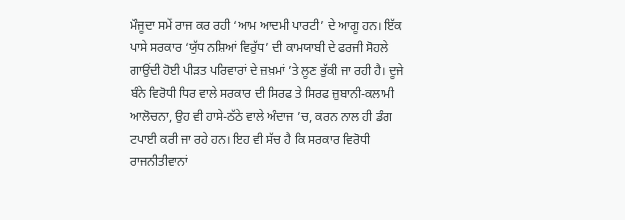ਮੌਜੂਦਾ ਸਮੇਂ ਰਾਜ ਕਰ ਰਹੀ ‘ਆਮ ਆਦਮੀ ਪਾਰਟੀ’ ਦੇ ਆਗੂ ਹਨ। ਇੱਕ ਪਾਸੇ ਸਰਕਾਰ ‘ਯੁੱਧ ਨਸ਼ਿਆਂ ਵਿਰੁੱਧ’ ਦੀ ਕਾਮਯਾਬੀ ਦੇ ਫਰਜੀ ਸੋਹਲੇ ਗਾਉਂਦੀ ਹੋਈ ਪੀੜਤ ਪਰਿਵਾਰਾਂ ਦੇ ਜ਼ਖ਼ਮਾਂ ’ਤੇ ਲੂਣ ਭੁੱਕੀ ਜਾ ਰਹੀ ਹੈ। ਦੂਜੇ ਬੰਨੇ ਵਿਰੋਧੀ ਧਿਰ ਵਾਲੇ ਸਰਕਾਰ ਦੀ ਸਿਰਫ ਤੇ ਸਿਰਫ ਜ਼ੁਬਾਨੀ-ਕਲਾਮੀ ਆਲੋਚਨਾ, ਉਹ ਵੀ ਹਾਸੇ-ਠੱਠੇ ਵਾਲੇ ਅੰਦਾਜ ’ਚ, ਕਰਨ ਨਾਲ ਹੀ ਡੰਗ ਟਪਾਈ ਕਰੀ ਜਾ ਰਹੇ ਹਨ। ਇਹ ਵੀ ਸੱਚ ਹੈ ਕਿ ਸਰਕਾਰ ਵਿਰੋਧੀ ਰਾਜਨੀਤੀਵਾਨਾਂ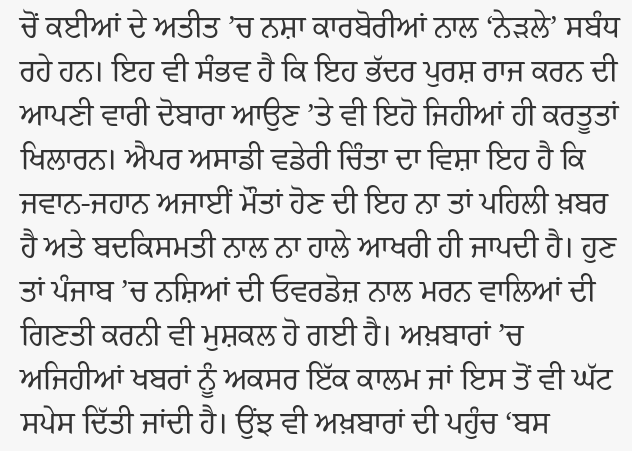ਚੋਂ ਕਈਆਂ ਦੇ ਅਤੀਤ ’ਚ ਨਸ਼ਾ ਕਾਰਬੋਰੀਆਂ ਨਾਲ ‘ਨੇੜਲੇ’ ਸਬੰਧ ਰਹੇ ਹਨ। ਇਹ ਵੀ ਸੰਭਵ ਹੈ ਕਿ ਇਹ ਭੱਦਰ ਪੁਰਸ਼ ਰਾਜ ਕਰਨ ਦੀ ਆਪਣੀ ਵਾਰੀ ਦੋਬਾਰਾ ਆਉਣ ’ਤੇ ਵੀ ਇਹੋ ਜਿਹੀਆਂ ਹੀ ਕਰਤੂਤਾਂ ਖਿਲਾਰਨ। ਐਪਰ ਅਸਾਡੀ ਵਡੇਰੀ ਚਿੰਤਾ ਦਾ ਵਿਸ਼ਾ ਇਹ ਹੈ ਕਿ ਜਵਾਨ-ਜਹਾਨ ਅਜਾਈਂ ਮੌਤਾਂ ਹੋਣ ਦੀ ਇਹ ਨਾ ਤਾਂ ਪਹਿਲੀ ਖ਼ਬਰ ਹੈ ਅਤੇ ਬਦਕਿਸਮਤੀ ਨਾਲ ਨਾ ਹਾਲੇ ਆਖਰੀ ਹੀ ਜਾਪਦੀ ਹੈ। ਹੁਣ ਤਾਂ ਪੰਜਾਬ ’ਚ ਨਸ਼ਿਆਂ ਦੀ ਓਵਰਡੋਜ਼ ਨਾਲ ਮਰਨ ਵਾਲਿਆਂ ਦੀ ਗਿਣਤੀ ਕਰਨੀ ਵੀ ਮੁਸ਼ਕਲ ਹੋ ਗਈ ਹੈ। ਅਖ਼ਬਾਰਾਂ ’ਚ ਅਜਿਹੀਆਂ ਖਬਰਾਂ ਨੂੰ ਅਕਸਰ ਇੱਕ ਕਾਲਮ ਜਾਂ ਇਸ ਤੋਂ ਵੀ ਘੱਟ ਸਪੇਸ ਦਿੱਤੀ ਜਾਂਦੀ ਹੈ। ਉਂਝ ਵੀ ਅਖ਼ਬਾਰਾਂ ਦੀ ਪਹੁੰਚ ‘ਬਸ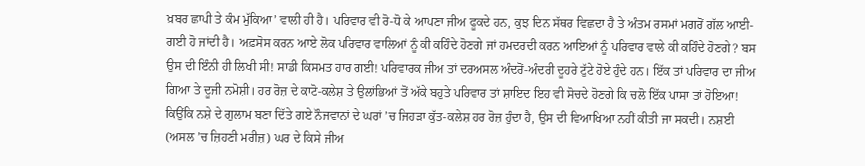ਖ਼ਬਰ ਛਾਪੀ ਤੇ ਕੰਮ ਮੁੱਕਿਆ’ ਵਾਲੀ ਹੀ ਹੈ। ਪਰਿਵਾਰ ਵੀ ਰੋ-ਧੋ ਕੇ ਆਪਣਾ ਜੀਅ ਫੂਕਦੇ ਹਨ, ਕੁਝ ਦਿਨ ਸੱਥਰ ਵਿਛਦਾ ਹੈ ਤੇ ਅੰਤਮ ਰਸਮਾਂ ਮਗਰੋਂ ਗੱਲ ਆਈ-ਗਈ ਹੋ ਜਾਂਦੀ ਹੈ। ਅਫ਼ਸੋਸ ਕਰਨ ਆਏ ਲੋਕ ਪਰਿਵਾਰ ਵਾਲਿਆਂ ਨੂੰ ਕੀ ਕਹਿੰਦੇ ਹੋਣਗੇ ਜਾਂ ਹਮਦਰਦੀ ਕਰਨ ਆਇਆਂ ਨੂੰ ਪਰਿਵਾਰ ਵਾਲੇ ਕੀ ਕਹਿੰਦੇ ਹੋਣਗੇ? ਬਸ ਉਸ ਦੀ ਇੰਨੀ ਹੀ ਲਿਖੀ ਸੀ! ਸਾਡੀ ਕਿਸਮਤ ਹਾਰ ਗਈ! ਪਰਿਵਾਰਕ ਜੀਅ ਤਾਂ ਦਰਅਸਲ ਅੰਦਰੋਂ-ਅੰਦਰੀ ਦੂਹਰੇ ਟੁੱਟੇ ਹੋਏ ਹੁੰਦੇ ਹਨ। ਇੱਕ ਤਾਂ ਪਰਿਵਾਰ ਦਾ ਜੀਅ ਗਿਆ ਤੇ ਦੂਜੀ ਨਮੋਸ਼ੀ। ਹਰ ਰੋਜ਼ ਦੇ ਕਾਟੋ-ਕਲੇਸ਼ ਤੇ ਉਲਾਂਭਿਆਂ ਤੋਂ ਅੱਕੇ ਬਹੁਤੇ ਪਰਿਵਾਰ ਤਾਂ ਸ਼ਾਇਦ ਇਹ ਵੀ ਸੋਚਦੇ ਹੋਣਗੇ ਕਿ ਚਲੋ ਇੱਕ ਪਾਸਾ ਤਾਂ ਹੋਇਆ! ਕਿਉਂਕਿ ਨਸ਼ੇ ਦੇ ਗੁਲਾਮ ਬਣਾ ਦਿੱਤੇ ਗਏ ਨੌਜਵਾਨਾਂ ਦੇ ਘਰਾਂ ’ਚ ਜਿਹੜਾ ਕੁੱਤ-ਕਲੇਸ਼ ਹਰ ਰੋਜ਼ ਹੁੰਦਾ ਹੈ, ਉਸ ਦੀ ਵਿਆਖਿਆ ਨਹੀਂ ਕੀਤੀ ਜਾ ਸਕਦੀ। ਨਸ਼ਈ (ਅਸਲ ’ਚ ਜ਼ਿਹਣੀ ਮਰੀਜ਼) ਘਰ ਦੇ ਕਿਸੇ ਜੀਅ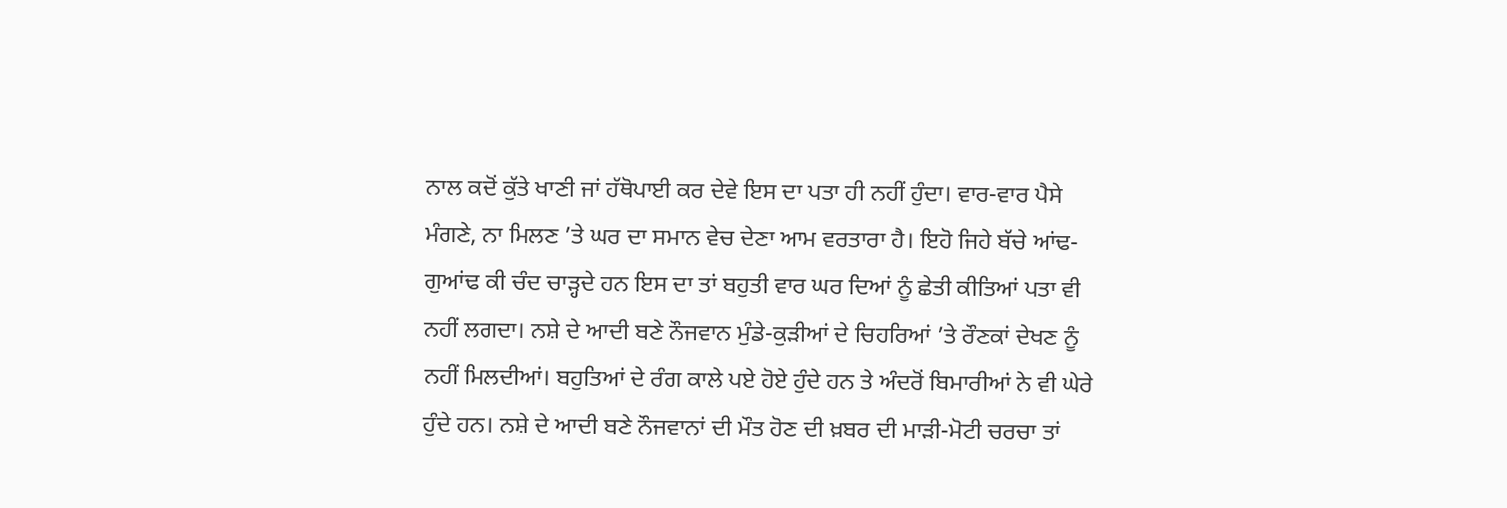ਨਾਲ ਕਦੋਂ ਕੁੱਤੇ ਖਾਣੀ ਜਾਂ ਹੱਥੋਪਾਈ ਕਰ ਦੇਵੇ ਇਸ ਦਾ ਪਤਾ ਹੀ ਨਹੀਂ ਹੁੰਦਾ। ਵਾਰ-ਵਾਰ ਪੈਸੇ ਮੰਗਣੇ, ਨਾ ਮਿਲਣ ’ਤੇ ਘਰ ਦਾ ਸਮਾਨ ਵੇਚ ਦੇਣਾ ਆਮ ਵਰਤਾਰਾ ਹੈ। ਇਹੋ ਜਿਹੇ ਬੱਚੇ ਆਂਢ-ਗੁਆਂਢ ਕੀ ਚੰਦ ਚਾੜ੍ਹਦੇ ਹਨ ਇਸ ਦਾ ਤਾਂ ਬਹੁਤੀ ਵਾਰ ਘਰ ਦਿਆਂ ਨੂੰ ਛੇਤੀ ਕੀਤਿਆਂ ਪਤਾ ਵੀ ਨਹੀਂ ਲਗਦਾ। ਨਸ਼ੇ ਦੇ ਆਦੀ ਬਣੇ ਨੌਜਵਾਨ ਮੁੰਡੇ-ਕੁੜੀਆਂ ਦੇ ਚਿਹਰਿਆਂ ’ਤੇ ਰੌਣਕਾਂ ਦੇਖਣ ਨੂੰ ਨਹੀਂ ਮਿਲਦੀਆਂ। ਬਹੁਤਿਆਂ ਦੇ ਰੰਗ ਕਾਲੇ ਪਏ ਹੋਏ ਹੁੰਦੇ ਹਨ ਤੇ ਅੰਦਰੋਂ ਬਿਮਾਰੀਆਂ ਨੇ ਵੀ ਘੇਰੇ ਹੁੰਦੇ ਹਨ। ਨਸ਼ੇ ਦੇ ਆਦੀ ਬਣੇ ਨੌਜਵਾਨਾਂ ਦੀ ਮੌਤ ਹੋਣ ਦੀ ਖ਼ਬਰ ਦੀ ਮਾੜੀ-ਮੋਟੀ ਚਰਚਾ ਤਾਂ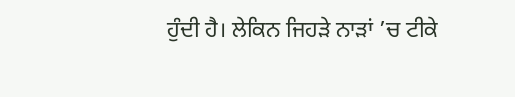ਹੁੰਦੀ ਹੈ। ਲੇਕਿਨ ਜਿਹੜੇ ਨਾੜਾਂ ’ਚ ਟੀਕੇ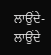ਲਾਉਂਦੇ-ਲਾਉਂਦੇ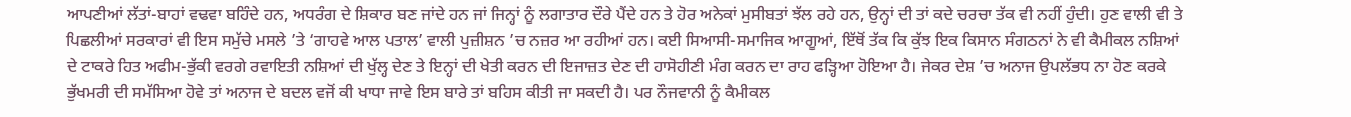ਆਪਣੀਆਂ ਲੱਤਾਂ-ਬਾਹਾਂ ਵਢਵਾ ਬਹਿੰਦੇ ਹਨ, ਅਧਰੰਗ ਦੇ ਸ਼ਿਕਾਰ ਬਣ ਜਾਂਦੇ ਹਨ ਜਾਂ ਜਿਨ੍ਹਾਂ ਨੂੰ ਲਗਾਤਾਰ ਦੌਰੇ ਪੈਂਦੇ ਹਨ ਤੇ ਹੋਰ ਅਨੇਕਾਂ ਮੁਸੀਬਤਾਂ ਝੱਲ ਰਹੇ ਹਨ, ਉਨ੍ਹਾਂ ਦੀ ਤਾਂ ਕਦੇ ਚਰਚਾ ਤੱਕ ਵੀ ਨਹੀਂ ਹੁੰਦੀ। ਹੁਣ ਵਾਲੀ ਵੀ ਤੇ ਪਿਛਲੀਆਂ ਸਰਕਾਰਾਂ ਵੀ ਇਸ ਸਮੁੱਚੇ ਮਸਲੇ ’ਤੇ ‘ਗਾਹਵੇ ਆਲ ਪਤਾਲ’ ਵਾਲੀ ਪੁਜ਼ੀਸ਼ਨ ’ਚ ਨਜ਼ਰ ਆ ਰਹੀਆਂ ਹਨ। ਕਈ ਸਿਆਸੀ-ਸਮਾਜਿਕ ਆਗੂਆਂ, ਇੱਥੋਂ ਤੱਕ ਕਿ ਕੁੱਝ ਇਕ ਕਿਸਾਨ ਸੰਗਠਨਾਂ ਨੇ ਵੀ ਕੈਮੀਕਲ ਨਸ਼ਿਆਂ ਦੇ ਟਾਕਰੇ ਹਿਤ ਅਫੀਮ-ਭੁੱਕੀ ਵਰਗੇ ਰਵਾਇਤੀ ਨਸ਼ਿਆਂ ਦੀ ਖੁੱਲ੍ਹ ਦੇਣ ਤੇ ਇਨ੍ਹਾਂ ਦੀ ਖੇਤੀ ਕਰਨ ਦੀ ਇਜਾਜ਼ਤ ਦੇਣ ਦੀ ਹਾਸੋਹੀਣੀ ਮੰਗ ਕਰਨ ਦਾ ਰਾਹ ਫੜ੍ਹਿਆ ਹੋਇਆ ਹੈ। ਜੇਕਰ ਦੇਸ਼ ’ਚ ਅਨਾਜ ਉਪਲੱਭਧ ਨਾ ਹੋਣ ਕਰਕੇ ਭੁੱਖਮਰੀ ਦੀ ਸਮੱਸਿਆ ਹੋਵੇ ਤਾਂ ਅਨਾਜ ਦੇ ਬਦਲ ਵਜੋਂ ਕੀ ਖਾਧਾ ਜਾਵੇ ਇਸ ਬਾਰੇ ਤਾਂ ਬਹਿਸ ਕੀਤੀ ਜਾ ਸਕਦੀ ਹੈ। ਪਰ ਨੌਜਵਾਨੀ ਨੂੰ ਕੈਮੀਕਲ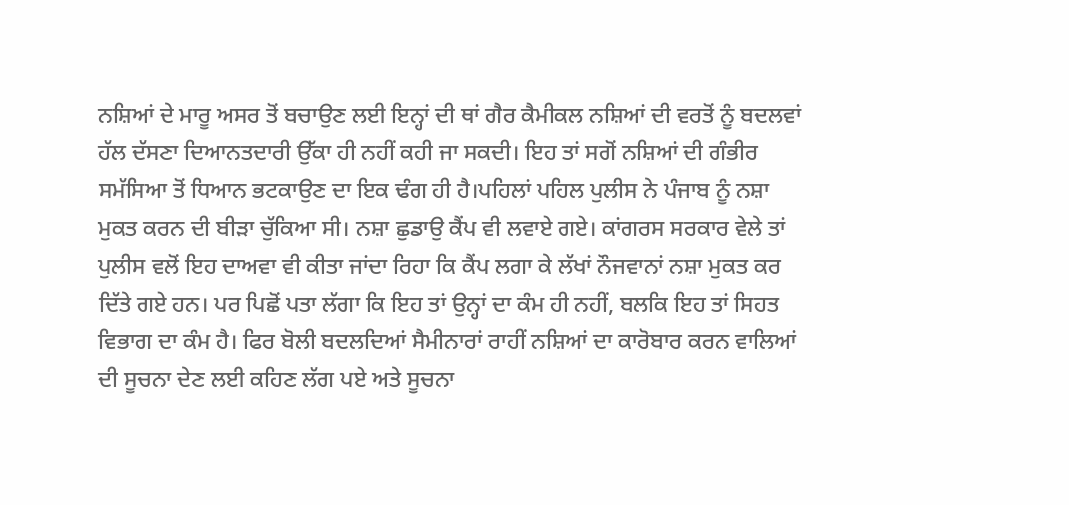ਨਸ਼ਿਆਂ ਦੇ ਮਾਰੂ ਅਸਰ ਤੋਂ ਬਚਾਉਣ ਲਈ ਇਨ੍ਹਾਂ ਦੀ ਥਾਂ ਗੈਰ ਕੈਮੀਕਲ ਨਸ਼ਿਆਂ ਦੀ ਵਰਤੋਂ ਨੂੰ ਬਦਲਵਾਂ ਹੱਲ ਦੱਸਣਾ ਦਿਆਨਤਦਾਰੀ ਉੱਕਾ ਹੀ ਨਹੀਂ ਕਹੀ ਜਾ ਸਕਦੀ। ਇਹ ਤਾਂ ਸਗੋਂ ਨਸ਼ਿਆਂ ਦੀ ਗੰਭੀਰ ਸਮੱਸਿਆ ਤੋਂ ਧਿਆਨ ਭਟਕਾਉਣ ਦਾ ਇਕ ਢੰਗ ਹੀ ਹੈ।ਪਹਿਲਾਂ ਪਹਿਲ ਪੁਲੀਸ ਨੇ ਪੰਜਾਬ ਨੂੰ ਨਸ਼ਾ ਮੁਕਤ ਕਰਨ ਦੀ ਬੀੜਾ ਚੁੱਕਿਆ ਸੀ। ਨਸ਼ਾ ਛੁਡਾਉ ਕੈਂਪ ਵੀ ਲਵਾਏ ਗਏ। ਕਾਂਗਰਸ ਸਰਕਾਰ ਵੇਲੇ ਤਾਂ ਪੁਲੀਸ ਵਲੋਂ ਇਹ ਦਾਅਵਾ ਵੀ ਕੀਤਾ ਜਾਂਦਾ ਰਿਹਾ ਕਿ ਕੈਂਪ ਲਗਾ ਕੇ ਲੱਖਾਂ ਨੌਜਵਾਨਾਂ ਨਸ਼ਾ ਮੁਕਤ ਕਰ ਦਿੱਤੇ ਗਏ ਹਨ। ਪਰ ਪਿਛੋਂ ਪਤਾ ਲੱਗਾ ਕਿ ਇਹ ਤਾਂ ਉਨ੍ਹਾਂ ਦਾ ਕੰਮ ਹੀ ਨਹੀਂ, ਬਲਕਿ ਇਹ ਤਾਂ ਸਿਹਤ ਵਿਭਾਗ ਦਾ ਕੰਮ ਹੈ। ਫਿਰ ਬੋਲੀ ਬਦਲਦਿਆਂ ਸੈਮੀਨਾਰਾਂ ਰਾਹੀਂ ਨਸ਼ਿਆਂ ਦਾ ਕਾਰੋਬਾਰ ਕਰਨ ਵਾਲਿਆਂ ਦੀ ਸੂਚਨਾ ਦੇਣ ਲਈ ਕਹਿਣ ਲੱਗ ਪਏ ਅਤੇ ਸੂਚਨਾ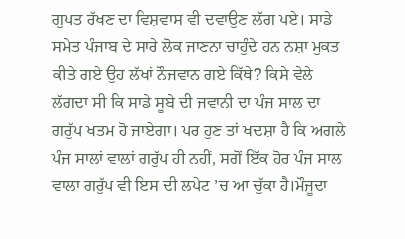ਗੁਪਤ ਰੱਖਣ ਦਾ ਵਿਸ਼ਵਾਸ ਵੀ ਦਵਾਉਣ ਲੱਗ ਪਏ। ਸਾਡੇ ਸਮੇਤ ਪੰਜਾਬ ਦੇ ਸਾਰੇ ਲੋਕ ਜਾਣਨਾ ਚਾਹੁੰਦੇ ਹਨ ਨਸ਼ਾ ਮੁਕਤ ਕੀਤੇ ਗਏ ਉਹ ਲੱਖਾਂ ਨੌਜਵਾਨ ਗਏ ਕਿੱਥੇ? ਕਿਸੇ ਵੇਲੇ ਲੱਗਦਾ ਸੀ ਕਿ ਸਾਡੇ ਸੂਬੇ ਦੀ ਜਵਾਨੀ ਦਾ ਪੰਜ ਸਾਲ ਦਾ ਗਰੁੱਪ ਖਤਮ ਹੋ ਜਾਏਗਾ। ਪਰ ਹੁਣ ਤਾਂ ਖਦਸ਼ਾ ਹੈ ਕਿ ਅਗਲੇ ਪੰਜ ਸਾਲਾਂ ਵਾਲਾਂ ਗਰੁੱਪ ਹੀ ਨਹੀਂ, ਸਗੋਂ ਇੱਕ ਹੋਰ ਪੰਜ ਸਾਲ ਵਾਲਾ ਗਰੁੱਪ ਵੀ ਇਸ ਦੀ ਲਪੇਟ ’ਚ ਆ ਚੁੱਕਾ ਹੈ।ਮੌਜੂਦਾ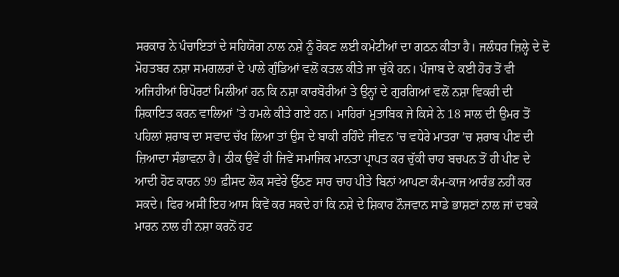ਸਰਕਾਰ ਨੇ ਪੰਚਾਇਤਾਂ ਦੇ ਸਹਿਯੋਗ ਨਾਲ ਨਸ਼ੇ ਨੂੰ ਰੋਕਣ ਲਈ ਕਮੇਟੀਆਂ ਦਾ ਗਠਨ ਕੀਤਾ ਹੈ। ਜਲੰਧਰ ਜ਼ਿਲ੍ਹੇ ਦੇ ਦੋ ਮੋਹਤਬਰ ਨਸ਼ਾ ਸਮਗਲਰਾਂ ਦੇ ਪਾਲੇ ਗੁੰਡਿਆਂ ਵਲੋਂ ਕਤਲ ਕੀਤੇ ਜਾ ਚੁੱਕੇ ਹਨ। ਪੰਜਾਬ ਦੇ ਕਈ ਹੋਰ ਤੋਂ ਵੀ ਅਜਿਹੀਆਂ ਰਿਪੋਰਟਾਂ ਮਿਲੀਆਂ ਹਨ ਕਿ ਨਸ਼ਾ ਕਾਰਬੋਰੀਆਂ ਤੇ ਉਨ੍ਹਾਂ ਦੇ ਗੁਰਗਿਆਂ ਵਲੋਂ ਨਸ਼ਾ ਵਿਕਰੀ ਦੀ ਸ਼ਿਕਾਇਤ ਕਰਨ ਵਾਲਿਆਂ ’ਤੇ ਹਮਲੇ ਕੀਤੇ ਗਏ ਹਨ। ਮਾਹਿਰਾਂ ਮੁਤਾਬਿਕ ਜੇ ਕਿਸੇ ਨੇ 18 ਸਾਲ ਦੀ ਉਮਰ ਤੋਂ ਪਹਿਲਾਂ ਸ਼ਰਾਬ ਦਾ ਸਵਾਦ ਚੱਖ ਲਿਆ ਤਾਂ ਉਸ ਦੇ ਬਾਕੀ ਰਹਿੰਦੇ ਜੀਵਨ ’ਚ ਵਧੇਰੇ ਮਾਤਰਾ ’ਚ ਸ਼ਰਾਬ ਪੀਣ ਦੀ ਜ਼ਿਆਦਾ ਸੰਭਾਵਨਾ ਹੈ। ਠੀਕ ਉਵੇਂ ਹੀ ਜਿਵੇਂ ਸਮਾਜਿਕ ਮਾਨਤਾ ਪ੍ਰਾਪਤ ਕਰ ਚੁੱਕੀ ਚਾਹ ਬਚਪਨ ਤੋਂ ਹੀ ਪੀਣ ਦੇ ਆਦੀ ਹੋਣ ਕਾਰਨ 99 ਫ਼ੀਸਦ ਲੋਕ ਸਵੇਰੇ ਉੱਠਣ ਸਾਰ ਚਾਹ ਪੀਤੇ ਬਿਨਾਂ ਆਪਣਾ ਕੰਮ-ਕਾਜ ਆਰੰਭ ਨਹੀਂ ਕਰ ਸਕਦੇ। ਫਿਰ ਅਸੀਂ ਇਹ ਆਸ ਕਿਵੇਂ ਕਰ ਸਕਦੇ ਹਾਂ ਕਿ ਨਸ਼ੇ ਦੇ ਸ਼ਿਕਾਰ ਨੌਜਵਾਨ ਸਾਡੇ ਭਾਸ਼ਣਾਂ ਨਾਲ ਜਾਂ ਦਬਕੇ ਮਾਰਨ ਨਾਲ ਹੀ ਨਸ਼ਾ ਕਰਨੋਂ ਹਟ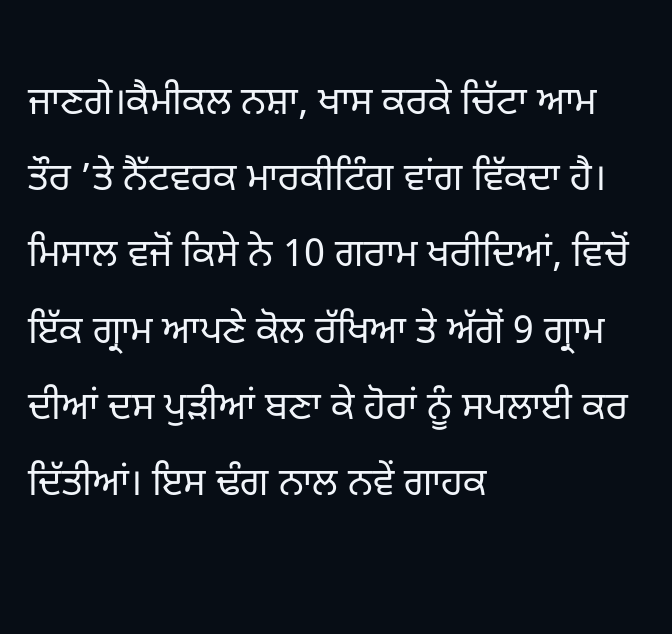ਜਾਣਗੇ।ਕੈਮੀਕਲ ਨਸ਼ਾ, ਖਾਸ ਕਰਕੇ ਚਿੱਟਾ ਆਮ ਤੌਰ ’ਤੇ ਨੈੱਟਵਰਕ ਮਾਰਕੀਟਿੰਗ ਵਾਂਗ ਵਿੱਕਦਾ ਹੈ। ਮਿਸਾਲ ਵਜੋਂ ਕਿਸੇ ਨੇ 10 ਗਰਾਮ ਖਰੀਦਿਆਂ, ਵਿਚੋਂ ਇੱਕ ਗ੍ਰਾਮ ਆਪਣੇ ਕੋਲ ਰੱਖਿਆ ਤੇ ਅੱਗੋਂ 9 ਗ੍ਰਾਮ ਦੀਆਂ ਦਸ ਪੁੜੀਆਂ ਬਣਾ ਕੇ ਹੋਰਾਂ ਨੂੰ ਸਪਲਾਈ ਕਰ ਦਿੱਤੀਆਂ। ਇਸ ਢੰਗ ਨਾਲ ਨਵੇਂ ਗਾਹਕ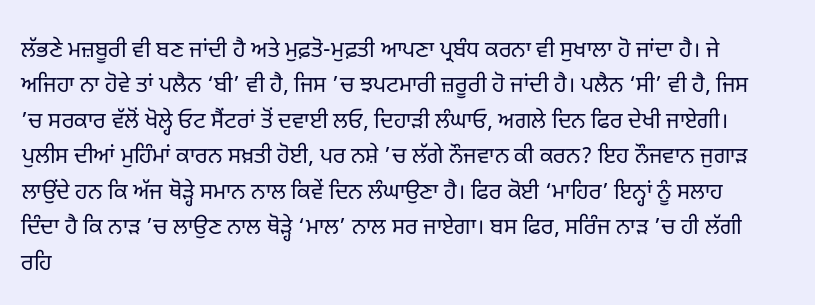ਲੱਭਣੇ ਮਜ਼ਬੂਰੀ ਵੀ ਬਣ ਜਾਂਦੀ ਹੈ ਅਤੇ ਮੁਫ਼ਤੋ-ਮੁਫ਼ਤੀ ਆਪਣਾ ਪ੍ਰਬੰਧ ਕਰਨਾ ਵੀ ਸੁਖਾਲਾ ਹੋ ਜਾਂਦਾ ਹੈ। ਜੇ ਅਜਿਹਾ ਨਾ ਹੋਵੇ ਤਾਂ ਪਲੈਨ ‘ਬੀ’ ਵੀ ਹੈ, ਜਿਸ ’ਚ ਝਪਟਮਾਰੀ ਜ਼ਰੂਰੀ ਹੋ ਜਾਂਦੀ ਹੈ। ਪਲੈਨ ‘ਸੀ’ ਵੀ ਹੈ, ਜਿਸ ’ਚ ਸਰਕਾਰ ਵੱਲੋਂ ਖੋਲ੍ਹੇ ਓਟ ਸੈਂਟਰਾਂ ਤੋਂ ਦਵਾਈ ਲਓ, ਦਿਹਾੜੀ ਲੰਘਾਓ, ਅਗਲੇ ਦਿਨ ਫਿਰ ਦੇਖੀ ਜਾਏਗੀ। ਪੁਲੀਸ ਦੀਆਂ ਮੁਹਿੰਮਾਂ ਕਾਰਨ ਸਖ਼ਤੀ ਹੋਈ, ਪਰ ਨਸ਼ੇ ’ਚ ਲੱਗੇ ਨੌਜਵਾਨ ਕੀ ਕਰਨ? ਇਹ ਨੌਜਵਾਨ ਜੁਗਾੜ ਲਾਉਂਦੇ ਹਨ ਕਿ ਅੱਜ ਥੋੜ੍ਹੇ ਸਮਾਨ ਨਾਲ ਕਿਵੇਂ ਦਿਨ ਲੰਘਾਉਣਾ ਹੈ। ਫਿਰ ਕੋਈ ‘ਮਾਹਿਰ’ ਇਨ੍ਹਾਂ ਨੂੰ ਸਲਾਹ ਦਿੰਦਾ ਹੈ ਕਿ ਨਾੜ ’ਚ ਲਾਉਣ ਨਾਲ ਥੋੜ੍ਹੇ ‘ਮਾਲ’ ਨਾਲ ਸਰ ਜਾਏਗਾ। ਬਸ ਫਿਰ, ਸਰਿੰਜ ਨਾੜ ’ਚ ਹੀ ਲੱਗੀ ਰਹਿ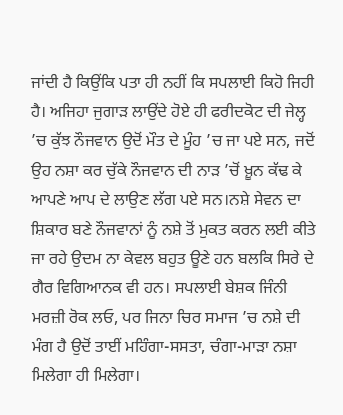ਜਾਂਦੀ ਹੈ ਕਿਉਂਕਿ ਪਤਾ ਹੀ ਨਹੀਂ ਕਿ ਸਪਲਾਈ ਕਿਹੋ ਜਿਹੀ ਹੈ। ਅਜਿਹਾ ਜੁਗਾੜ ਲਾਉਂਦੇ ਹੋਏ ਹੀ ਫਰੀਦਕੋਟ ਦੀ ਜੇਲ੍ਹ ’ਚ ਕੁੱਝ ਨੌਜਵਾਨ ਉਦੋਂ ਮੌਤ ਦੇ ਮੂੰਹ ’ਚ ਜਾ ਪਏ ਸਨ, ਜਦੋਂ ਉਹ ਨਸ਼ਾ ਕਰ ਚੁੱਕੇ ਨੌਜਵਾਨ ਦੀ ਨਾੜ ’ਚੋਂ ਖ਼ੂਨ ਕੱਢ ਕੇ ਆਪਣੇ ਆਪ ਦੇ ਲਾਉਣ ਲੱਗ ਪਏ ਸਨ।ਨਸ਼ੇ ਸੇਵਨ ਦਾ ਸ਼ਿਕਾਰ ਬਣੇ ਨੌਜਵਾਨਾਂ ਨੂੰ ਨਸ਼ੇ ਤੋਂ ਮੁਕਤ ਕਰਨ ਲਈ ਕੀਤੇ ਜਾ ਰਹੇ ਉਦਮ ਨਾ ਕੇਵਲ ਬਹੁਤ ਊਣੇ ਹਨ ਬਲਕਿ ਸਿਰੇ ਦੇ ਗੈਰ ਵਿਗਿਆਨਕ ਵੀ ਹਨ। ਸਪਲਾਈ ਬੇਸ਼ਕ ਜਿੰਨੀ ਮਰਜ਼ੀ ਰੋਕ ਲਓ, ਪਰ ਜਿਨਾ ਚਿਰ ਸਮਾਜ ’ਚ ਨਸ਼ੇ ਦੀ ਮੰਗ ਹੈ ਉਦੋਂ ਤਾਈਂ ਮਹਿੰਗਾ-ਸਸਤਾ, ਚੰਗਾ-ਮਾੜਾ ਨਸ਼ਾ ਮਿਲੇਗਾ ਹੀ ਮਿਲੇਗਾ।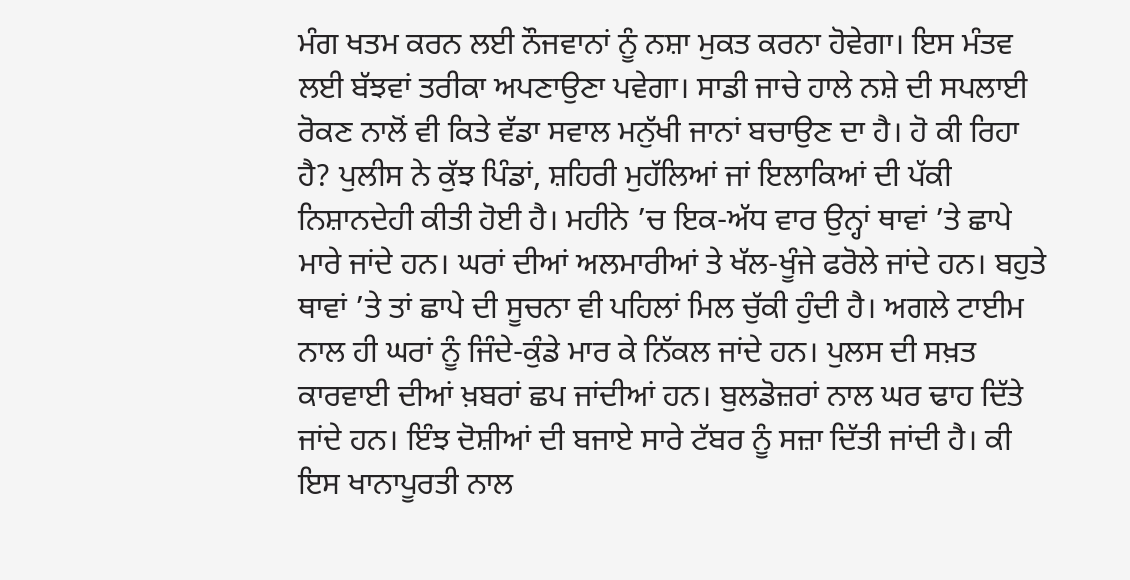ਮੰਗ ਖਤਮ ਕਰਨ ਲਈ ਨੌਜਵਾਨਾਂ ਨੂੰ ਨਸ਼ਾ ਮੁਕਤ ਕਰਨਾ ਹੋਵੇਗਾ। ਇਸ ਮੰਤਵ ਲਈ ਬੱਝਵਾਂ ਤਰੀਕਾ ਅਪਣਾਉਣਾ ਪਵੇਗਾ। ਸਾਡੀ ਜਾਚੇ ਹਾਲੇ ਨਸ਼ੇ ਦੀ ਸਪਲਾਈ ਰੋਕਣ ਨਾਲੋਂ ਵੀ ਕਿਤੇ ਵੱਡਾ ਸਵਾਲ ਮਨੁੱਖੀ ਜਾਨਾਂ ਬਚਾਉਣ ਦਾ ਹੈ। ਹੋ ਕੀ ਰਿਹਾ ਹੈ? ਪੁਲੀਸ ਨੇ ਕੁੱਝ ਪਿੰਡਾਂ, ਸ਼ਹਿਰੀ ਮੁਹੱਲਿਆਂ ਜਾਂ ਇਲਾਕਿਆਂ ਦੀ ਪੱਕੀ ਨਿਸ਼ਾਨਦੇਹੀ ਕੀਤੀ ਹੋਈ ਹੈ। ਮਹੀਨੇ ’ਚ ਇਕ-ਅੱਧ ਵਾਰ ਉਨ੍ਹਾਂ ਥਾਵਾਂ ’ਤੇ ਛਾਪੇ ਮਾਰੇ ਜਾਂਦੇ ਹਨ। ਘਰਾਂ ਦੀਆਂ ਅਲਮਾਰੀਆਂ ਤੇ ਖੱਲ-ਖੂੰਜੇ ਫਰੋਲੇ ਜਾਂਦੇ ਹਨ। ਬਹੁਤੇ ਥਾਵਾਂ ’ਤੇ ਤਾਂ ਛਾਪੇ ਦੀ ਸੂਚਨਾ ਵੀ ਪਹਿਲਾਂ ਮਿਲ ਚੁੱਕੀ ਹੁੰਦੀ ਹੈ। ਅਗਲੇ ਟਾਈਮ ਨਾਲ ਹੀ ਘਰਾਂ ਨੂੰ ਜਿੰਦੇ-ਕੁੰਡੇ ਮਾਰ ਕੇ ਨਿੱਕਲ ਜਾਂਦੇ ਹਨ। ਪੁਲਸ ਦੀ ਸਖ਼ਤ ਕਾਰਵਾਈ ਦੀਆਂ ਖ਼ਬਰਾਂ ਛਪ ਜਾਂਦੀਆਂ ਹਨ। ਬੁਲਡੋਜ਼ਰਾਂ ਨਾਲ ਘਰ ਢਾਹ ਦਿੱਤੇ ਜਾਂਦੇ ਹਨ। ਇੰਝ ਦੋਸ਼ੀਆਂ ਦੀ ਬਜਾਏ ਸਾਰੇ ਟੱਬਰ ਨੂੰ ਸਜ਼ਾ ਦਿੱਤੀ ਜਾਂਦੀ ਹੈ। ਕੀ ਇਸ ਖਾਨਾਪੂਰਤੀ ਨਾਲ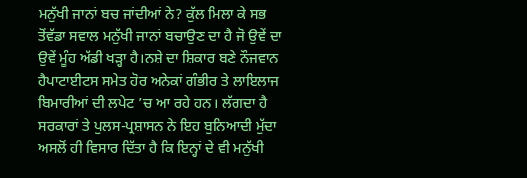ਮਨੁੱਖੀ ਜਾਨਾਂ ਬਚ ਜਾਂਦੀਆਂ ਨੇ? ਕੁੱਲ ਮਿਲਾ ਕੇ ਸਭ ਤੋਂਵੱਡਾ ਸਵਾਲ ਮਨੁੱਖੀ ਜਾਨਾਂ ਬਚਾਉਣ ਦਾ ਹੈ ਜੋ ਉਵੇਂ ਦਾ ਉਵੇਂ ਮੂੰਹ ਅੱਡੀ ਖੜ੍ਹਾ ਹੈ।ਨਸ਼ੇ ਦਾ ਸ਼ਿਕਾਰ ਬਣੇ ਨੌਜਵਾਨ ਹੈਪਾਟਾਈਟਸ ਸਮੇਤ ਹੋਰ ਅਨੇਕਾਂ ਗੰਭੀਰ ਤੇ ਲਾਇਲਾਜ ਬਿਮਾਰੀਆਂ ਦੀ ਲਪੇਟ ’ਚ ਆ ਰਹੇ ਹਨ। ਲੱਗਦਾ ਹੈ ਸਰਕਾਰਾਂ ਤੇ ਪੁਲਸ-ਪ੍ਰਸ਼ਾਸਨ ਨੇ ਇਹ ਬੁਨਿਆਦੀ ਮੁੱਦਾ ਅਸਲੋਂ ਹੀ ਵਿਸਾਰ ਦਿੱਤਾ ਹੈ ਕਿ ਇਨ੍ਹਾਂ ਦੇ ਵੀ ਮਨੁੱਖੀ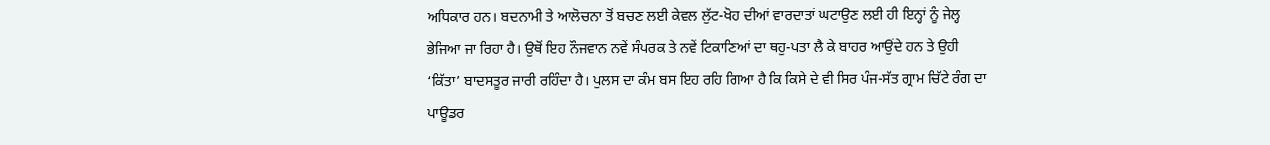ਅਧਿਕਾਰ ਹਨ। ਬਦਨਾਮੀ ਤੇ ਆਲੋਚਨਾ ਤੋਂ ਬਚਣ ਲਈ ਕੇਵਲ ਲੁੱਟ-ਖੋਹ ਦੀਆਂ ਵਾਰਦਾਤਾਂ ਘਟਾਉਣ ਲਈ ਹੀ ਇਨ੍ਹਾਂ ਨੂੰ ਜੇਲ੍ਹ ਭੇਜਿਆ ਜਾ ਰਿਹਾ ਹੈ। ਉਥੋਂ ਇਹ ਨੌਜਵਾਨ ਨਵੇਂ ਸੰਪਰਕ ਤੇ ਨਵੇਂ ਟਿਕਾਣਿਆਂ ਦਾ ਥਹੁ-ਪਤਾ ਲੈ ਕੇ ਬਾਹਰ ਆਉਂਦੇ ਹਨ ਤੇ ਉਹੀ ‘ਕਿੱਤਾ’ ਬਾਦਸਤੂਰ ਜਾਰੀ ਰਹਿੰਦਾ ਹੈ। ਪੁਲਸ ਦਾ ਕੰਮ ਬਸ ਇਹ ਰਹਿ ਗਿਆ ਹੈ ਕਿ ਕਿਸੇ ਦੇ ਵੀ ਸਿਰ ਪੰਜ-ਸੱਤ ਗ੍ਰਾਮ ਚਿੱਟੇ ਰੰਗ ਦਾ ਪਾਊਡਰ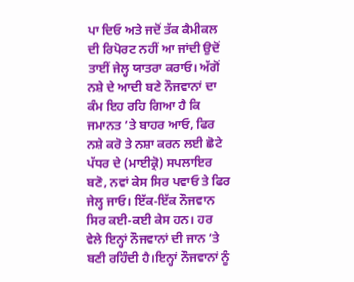ਪਾ ਦਿਓ ਅਤੇ ਜਦੋਂ ਤੱਕ ਕੈਮੀਕਲ ਦੀ ਰਿਪੋਰਟ ਨਹੀਂ ਆ ਜਾਂਦੀ ਉਦੋਂ ਤਾਈਂ ਜੇਲ੍ਹ ਯਾਤਰਾ ਕਰਾਓ। ਅੱਗੋਂ ਨਸ਼ੇ ਦੇ ਆਦੀ ਬਣੇ ਨੌਜਵਾਨਾਂ ਦਾ ਕੰਮ ਇਹ ਰਹਿ ਗਿਆ ਹੈ ਕਿ ਜਮਾਨਤ ’ਤੇ ਬਾਹਰ ਆਓ, ਫਿਰ ਨਸ਼ੇ ਕਰੋ ਤੇ ਨਸ਼ਾ ਕਰਨ ਲਈ ਛੋਟੇ ਪੱਧਰ ਦੇ (ਮਾਈਕ੍ਰੋ) ਸਪਲਾਇਰ ਬਣੋ, ਨਵਾਂ ਕੇਸ ਸਿਰ ਪਵਾਓ ਤੇ ਫਿਰ ਜੇਲ੍ਹ ਜਾਓ। ਇੱਕ-ਇੱਕ ਨੌਜਵਾਨ ਸਿਰ ਕਈ-ਕਈ ਕੇਸ ਹਨ। ਹਰ ਵੇਲੇ ਇਨ੍ਹਾਂ ਨੌਜਵਾਨਾਂ ਦੀ ਜਾਨ ’ਤੇ ਬਣੀ ਰਹਿੰਦੀ ਹੈ।ਇਨ੍ਹਾਂ ਨੌਜਵਾਨਾਂ ਨੂੰ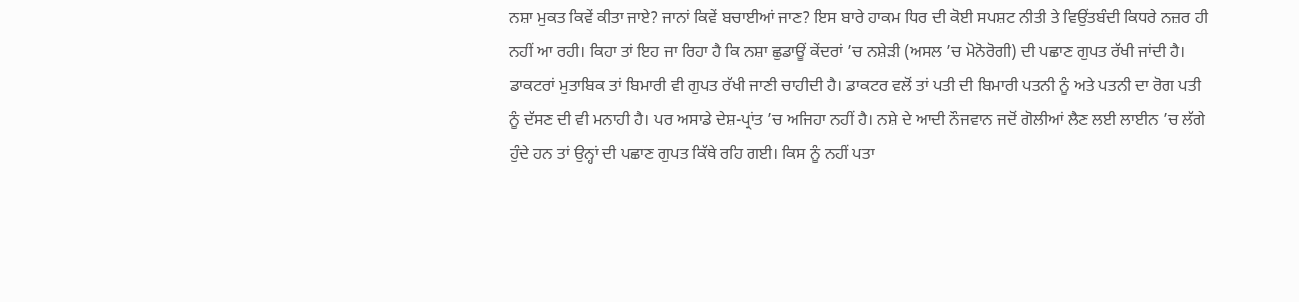ਨਸ਼ਾ ਮੁਕਤ ਕਿਵੇਂ ਕੀਤਾ ਜਾਏ? ਜਾਨਾਂ ਕਿਵੇਂ ਬਚਾਈਆਂ ਜਾਣ? ਇਸ ਬਾਰੇ ਹਾਕਮ ਧਿਰ ਦੀ ਕੋਈ ਸਪਸ਼ਟ ਨੀਤੀ ਤੇ ਵਿਉਂਤਬੰਦੀ ਕਿਧਰੇ ਨਜ਼ਰ ਹੀ ਨਹੀਂ ਆ ਰਹੀ। ਕਿਹਾ ਤਾਂ ਇਹ ਜਾ ਰਿਹਾ ਹੈ ਕਿ ਨਸ਼ਾ ਛੁਡਾਊਂ ਕੇਂਦਰਾਂ ’ਚ ਨਸ਼ੇੜੀ (ਅਸਲ ’ਚ ਮੋਨੋਰੋਗੀ) ਦੀ ਪਛਾਣ ਗੁਪਤ ਰੱਖੀ ਜਾਂਦੀ ਹੈ। ਡਾਕਟਰਾਂ ਮੁਤਾਬਿਕ ਤਾਂ ਬਿਮਾਰੀ ਵੀ ਗੁਪਤ ਰੱਖੀ ਜਾਣੀ ਚਾਹੀਦੀ ਹੈ। ਡਾਕਟਰ ਵਲੋਂ ਤਾਂ ਪਤੀ ਦੀ ਬਿਮਾਰੀ ਪਤਨੀ ਨੂੰ ਅਤੇ ਪਤਨੀ ਦਾ ਰੋਗ ਪਤੀ ਨੂੰ ਦੱਸਣ ਦੀ ਵੀ ਮਨਾਹੀ ਹੈ। ਪਰ ਅਸਾਡੇ ਦੇਸ਼-ਪ੍ਰਾਂਤ ’ਚ ਅਜਿਹਾ ਨਹੀਂ ਹੈ। ਨਸ਼ੇ ਦੇ ਆਦੀ ਨੌਜਵਾਨ ਜਦੋਂ ਗੋਲੀਆਂ ਲੈਣ ਲਈ ਲਾਈਨ ’ਚ ਲੱਗੇ ਹੁੰਦੇ ਹਨ ਤਾਂ ਉਨ੍ਹਾਂ ਦੀ ਪਛਾਣ ਗੁਪਤ ਕਿੱਥੇ ਰਹਿ ਗਈ। ਕਿਸ ਨੂੰ ਨਹੀਂ ਪਤਾ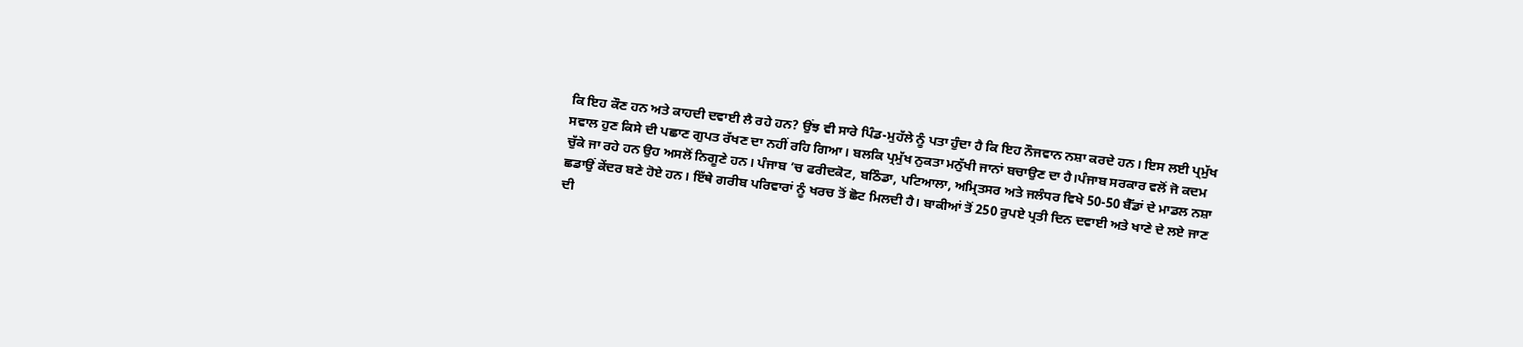ਕਿ ਇਹ ਕੌਣ ਹਨ ਅਤੇ ਕਾਹਦੀ ਦਵਾਈ ਲੈ ਰਹੇ ਹਨ? ਉਂਝ ਵੀ ਸਾਰੇ ਪਿੰਡ-ਮੁਹੱਲੇ ਨੂੰ ਪਤਾ ਹੁੰਦਾ ਹੈ ਕਿ ਇਹ ਨੌਜਵਾਨ ਨਸ਼ਾ ਕਰਦੇ ਹਨ। ਇਸ ਲਈ ਪ੍ਰਮੁੱਖ ਸਵਾਲ ਹੁਣ ਕਿਸੇ ਦੀ ਪਛਾਣ ਗੁਪਤ ਰੱਖਣ ਦਾ ਨਹੀਂ ਰਹਿ ਗਿਆ। ਬਲਕਿ ਪ੍ਰਮੁੱਖ ਨੁਕਤਾ ਮਨੁੱਖੀ ਜਾਨਾਂ ਬਚਾਉਣ ਦਾ ਹੈ।ਪੰਜਾਬ ਸਰਕਾਰ ਵਲੋਂ ਜੋ ਕਦਮ ਚੁੱਕੇ ਜਾ ਰਹੇ ਹਨ ਉਹ ਅਸਲੋਂ ਨਿਗੂਣੇ ਹਨ। ਪੰਜਾਬ ’ਚ ਫਰੀਦਕੋਟ, ਬਠਿੰਡਾ, ਪਟਿਆਲਾ, ਅਮ੍ਰਿਤਸਰ ਅਤੇ ਜਲੰਧਰ ਵਿਖੇ 50-50 ਬੈੱਡਾਂ ਦੇ ਮਾਡਲ ਨਸ਼ਾ ਛਡਾਉਂ ਕੇਂਦਰ ਬਣੇ ਹੋਏ ਹਨ। ਇੱਥੇ ਗਰੀਬ ਪਰਿਵਾਰਾਂ ਨੂੰ ਖਰਚ ਤੋਂ ਛੋਟ ਮਿਲਦੀ ਹੈ। ਬਾਕੀਆਂ ਤੋਂ 250 ਰੁਪਏ ਪ੍ਰਤੀ ਦਿਨ ਦਵਾਈ ਅਤੇ ਖਾਣੇ ਦੇ ਲਏ ਜਾਣ ਦੀ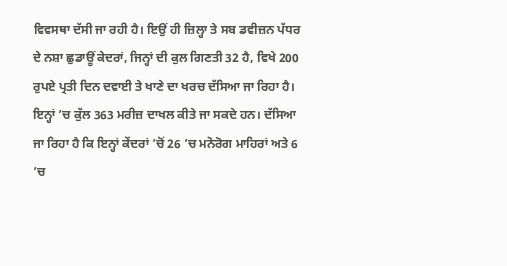ਵਿਵਸਥਾ ਦੱਸੀ ਜਾ ਰਹੀ ਹੈ। ਇਉਂ ਹੀ ਜ਼ਿਲ੍ਹਾ ਤੇ ਸਬ ਡਵੀਜ਼ਨ ਪੱਧਰ ਦੇ ਨਸ਼ਾ ਛੁਡਾਊਂ ਕੇਦਰਾਂ, ਜਿਨ੍ਹਾਂ ਦੀ ਕੁਲ ਗਿਣਤੀ 32 ਹੈ, ਵਿਖੇ 200 ਰੁਪਏ ਪ੍ਰਤੀ ਦਿਨ ਦਵਾਈ ਤੇ ਖਾਣੇ ਦਾ ਖਰਚ ਦੱਸਿਆ ਜਾ ਰਿਹਾ ਹੈ। ਇਨ੍ਹਾਂ ’ਚ ਕੁੱਲ 363 ਮਰੀਜ਼ ਦਾਖਲ ਕੀਤੇ ਜਾ ਸਕਦੇ ਹਨ। ਦੱਸਿਆ ਜਾ ਰਿਹਾ ਹੈ ਕਿ ਇਨ੍ਹਾਂ ਕੇਂਦਰਾਂ ’ਚੋਂ 26 ’ਚ ਮਨੋਰੋਗ ਮਾਹਿਰਾਂ ਅਤੇ 6 ’ਚ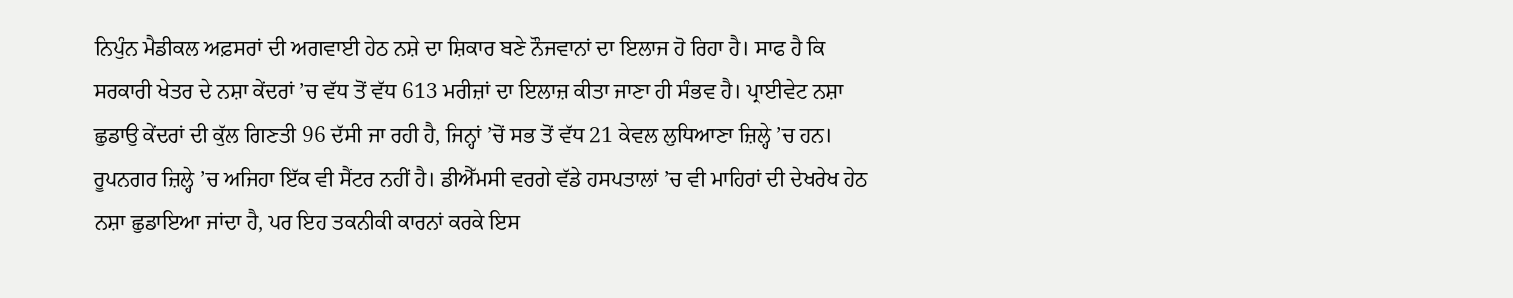ਨਿਪੁੰਨ ਮੈਡੀਕਲ ਅਫ਼ਸਰਾਂ ਦੀ ਅਗਵਾਈ ਹੇਠ ਨਸ਼ੇ ਦਾ ਸ਼ਿਕਾਰ ਬਣੇ ਨੌਜਵਾਨਾਂ ਦਾ ਇਲਾਜ ਹੋ ਰਿਹਾ ਹੈ। ਸਾਫ ਹੈ ਕਿ ਸਰਕਾਰੀ ਖੇਤਰ ਦੇ ਨਸ਼ਾ ਕੇਂਦਰਾਂ ’ਚ ਵੱਧ ਤੋਂ ਵੱਧ 613 ਮਰੀਜ਼ਾਂ ਦਾ ਇਲਾਜ਼ ਕੀਤਾ ਜਾਣਾ ਹੀ ਸੰਭਵ ਹੈ। ਪ੍ਰਾਈਵੇਟ ਨਸ਼ਾ ਛੁਡਾਉ ਕੇਂਦਰਾਂ ਦੀ ਕੁੱਲ ਗਿਣਤੀ 96 ਦੱਸੀ ਜਾ ਰਹੀ ਹੈ, ਜਿਨ੍ਹਾਂ ’ਚੋਂ ਸਭ ਤੋਂ ਵੱਧ 21 ਕੇਵਲ ਲੁਧਿਆਣਾ ਜ਼ਿਲ੍ਹੇ ’ਚ ਹਨ। ਰੂਪਨਗਰ ਜ਼ਿਲ੍ਹੇ ’ਚ ਅਜਿਹਾ ਇੱਕ ਵੀ ਸੈਂਟਰ ਨਹੀਂ ਹੈ। ਡੀਐੱਮਸੀ ਵਰਗੇ ਵੱਡੇ ਹਸਪਤਾਲਾਂ ’ਚ ਵੀ ਮਾਹਿਰਾਂ ਦੀ ਦੇਖਰੇਖ ਹੇਠ ਨਸ਼ਾ ਛੁਡਾਇਆ ਜਾਂਦਾ ਹੈ, ਪਰ ਇਹ ਤਕਨੀਕੀ ਕਾਰਨਾਂ ਕਰਕੇ ਇਸ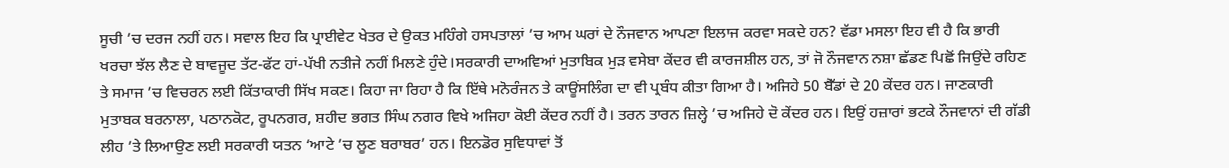ਸੂਚੀ ’ਚ ਦਰਜ ਨਹੀਂ ਹਨ। ਸਵਾਲ ਇਹ ਕਿ ਪ੍ਰਾਈਵੇਟ ਖੇਤਰ ਦੇ ਉਕਤ ਮਹਿੰਗੇ ਹਸਪਤਾਲਾਂ ’ਚ ਆਮ ਘਰਾਂ ਦੇ ਨੌਜਵਾਨ ਆਪਣਾ ਇਲਾਜ ਕਰਵਾ ਸਕਦੇ ਹਨ? ਵੱਡਾ ਮਸਲਾ ਇਹ ਵੀ ਹੈ ਕਿ ਭਾਰੀ ਖਰਚਾ ਝੱਲ ਲੈਣ ਦੇ ਬਾਵਜੂਦ ਤੱਟ-ਫੱਟ ਹਾਂ-ਪੱਖੀ ਨਤੀਜੇ ਨਹੀਂ ਮਿਲਣੇ ਹੁੰਦੇ।ਸਰਕਾਰੀ ਦਾਅਵਿਆਂ ਮੁਤਾਬਿਕ ਮੁੜ ਵਸੇਬਾ ਕੇਂਦਰ ਵੀ ਕਾਰਜਸ਼ੀਲ ਹਨ, ਤਾਂ ਜੋ ਨੌਜਵਾਨ ਨਸ਼ਾ ਛੱਡਣ ਪਿਛੋਂ ਜਿਉਂਦੇ ਰਹਿਣ ਤੇ ਸਮਾਜ ’ਚ ਵਿਚਰਨ ਲਈ ਕਿੱਤਾਕਾਰੀ ਸਿੱਖ ਸਕਣ। ਕਿਹਾ ਜਾ ਰਿਹਾ ਹੈ ਕਿ ਇੱਥੇ ਮਨੋਰੰਜਨ ਤੇ ਕਾਊਂਸਲਿੰਗ ਦਾ ਵੀ ਪ੍ਰਬੰਧ ਕੀਤਾ ਗਿਆ ਹੈ। ਅਜਿਹੇ 50 ਬੈੱਡਾਂ ਦੇ 20 ਕੇਂਦਰ ਹਨ। ਜਾਣਕਾਰੀ ਮੁਤਾਬਕ ਬਰਨਾਲਾ, ਪਠਾਨਕੋਟ, ਰੂਪਨਗਰ, ਸ਼ਹੀਦ ਭਗਤ ਸਿੰਘ ਨਗਰ ਵਿਖੇ ਅਜਿਹਾ ਕੋਈ ਕੇਂਦਰ ਨਹੀਂ ਹੈ। ਤਰਨ ਤਾਰਨ ਜ਼ਿਲ੍ਹੇ ’ਚ ਅਜਿਹੇ ਦੋ ਕੇਂਦਰ ਹਨ। ਇਉਂ ਹਜ਼ਾਰਾਂ ਭਟਕੇ ਨੌਜਵਾਨਾਂ ਦੀ ਗੱਡੀ ਲੀਹ ’ਤੇ ਲਿਆਉਣ ਲਈ ਸਰਕਾਰੀ ਯਤਨ ‘ਆਟੇ ’ਚ ਲੂਣ ਬਰਾਬਰ’ ਹਨ। ਇਨਡੋਰ ਸੁਵਿਧਾਵਾਂ ਤੋਂ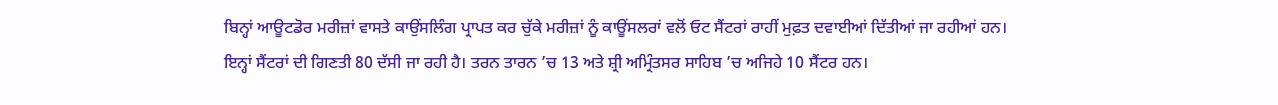ਬਿਨ੍ਹਾਂ ਆਊਟਡੋਰ ਮਰੀਜ਼ਾਂ ਵਾਸਤੇ ਕਾਉਂਸਲਿੰਗ ਪ੍ਰਾਪਤ ਕਰ ਚੁੱਕੇ ਮਰੀਜ਼ਾਂ ਨੂੰ ਕਾਊਂਸਲਰਾਂ ਵਲੋਂ ਓਟ ਸੈਂਟਰਾਂ ਰਾਹੀਂ ਮੁਫ਼ਤ ਦਵਾਈਆਂ ਦਿੱਤੀਆਂ ਜਾ ਰਹੀਆਂ ਹਨ। ਇਨ੍ਹਾਂ ਸੈਂਟਰਾਂ ਦੀ ਗਿਣਤੀ 80 ਦੱਸੀ ਜਾ ਰਹੀ ਹੈ। ਤਰਨ ਤਾਰਨ ’ਚ 13 ਅਤੇ ਸ਼੍ਰੀ ਅਮ੍ਰਿੰਤਸਰ ਸਾਹਿਬ ’ਚ ਅਜਿਹੇ 10 ਸੈਂਟਰ ਹਨ।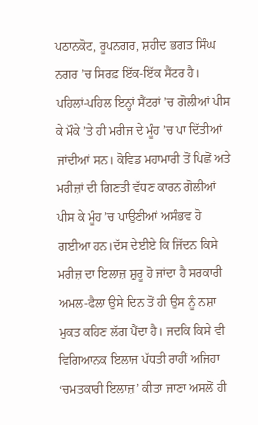ਪਠਾਨਕੋਟ, ਰੂਪਨਗਰ, ਸ਼ਹੀਦ ਭਗਤ ਸਿੰਘ ਨਗਰ ’ਚ ਸਿਰਫ਼ ਇੱਕ-ਇੱਕ ਸੈਂਟਰ ਹੈ। ਪਹਿਲਾਂ-ਪਹਿਲ ਇਨ੍ਹਾਂ ਸੈਂਟਰਾਂ ’ਚ ਗੋਲੀਆਂ ਪੀਸ ਕੇ ਮੌਕੇ ’ਤੇ ਹੀ ਮਰੀਜ ਦੇ ਮੂੰਹ ’ਚ ਪਾ ਦਿੱਤੀਆਂ ਜਾਂਦੀਆਂ ਸਨ। ਕੋਵਿਡ ਮਹਾਮਾਰੀ ਤੋਂ ਪਿਛੋਂ ਅਤੇ ਮਰੀਜ਼ਾਂ ਦੀ ਗਿਣਤੀ ਵੱਧਣ ਕਾਰਨ ਗੋਲੀਆਂ ਪੀਸ ਕੇ ਮੂੰਹ ’ਚ ਪਾਉਣੀਆਂ ਅਸੰਭਵ ਹੋ ਗਈਆ ਹਨ।ਦੱਸ ਦੇਈਏ ਕਿ ਜਿੱਦਨ ਕਿਸੇ ਮਰੀਜ਼ ਦਾ ਇਲਾਜ਼ ਸ਼ੁਰੂ ਹੋ ਜਾਂਦਾ ਹੈ ਸਰਕਾਰੀ ਅਮਲ-ਫੈਲਾ ਉਸੇ ਦਿਨ ਤੋਂ ਹੀ ਉਸ ਨੂੰ ਨਸ਼ਾ ਮੁਕਤ ਕਹਿਣ ਲੱਗ ਪੈਂਦਾ ਹੈ। ਜਦਕਿ ਕਿਸੇ ਵੀ ਵਿਗਿਆਨਕ ਇਲਾਜ ਪੱਧਤੀ ਰਾਹੀਂ ਅਜਿਹਾ ‘ਚਮਤਕਾਰੀ ਇਲਾਜ਼’ ਕੀਤਾ ਜਾਣਾ ਅਸਲੋਂ ਹੀ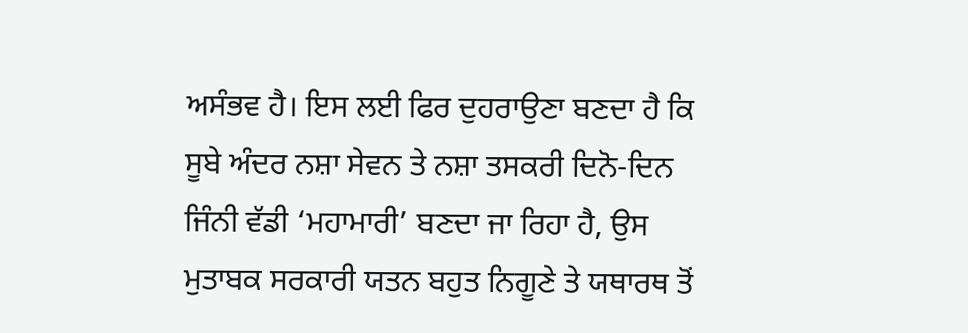ਅਸੰਭਵ ਹੈ। ਇਸ ਲਈ ਫਿਰ ਦੁਹਰਾਉਣਾ ਬਣਦਾ ਹੈ ਕਿ ਸੂਬੇ ਅੰਦਰ ਨਸ਼ਾ ਸੇਵਨ ਤੇ ਨਸ਼ਾ ਤਸਕਰੀ ਦਿਨੋ-ਦਿਨ ਜਿੰਨੀ ਵੱਡੀ ‘ਮਹਾਮਾਰੀ’ ਬਣਦਾ ਜਾ ਰਿਹਾ ਹੈ, ਉਸ ਮੁਤਾਬਕ ਸਰਕਾਰੀ ਯਤਨ ਬਹੁਤ ਨਿਗੂਣੇ ਤੇ ਯਥਾਰਥ ਤੋਂ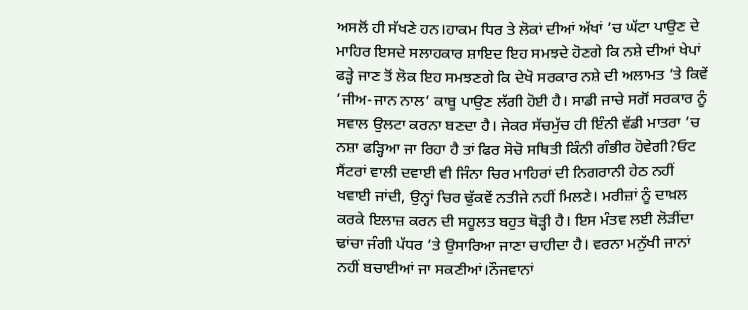ਅਸਲੋਂ ਹੀ ਸੱਖਣੇ ਹਨ।ਹਾਕਮ ਧਿਰ ਤੇ ਲੋਕਾਂ ਦੀਆਂ ਅੱਖਾਂ ’ਚ ਘੱਟਾ ਪਾਉਣ ਦੇ ਮਾਹਿਰ ਇਸਦੇ ਸਲਾਹਕਾਰ ਸ਼ਾਇਦ ਇਹ ਸਮਝਦੇ ਹੋਣਗੇ ਕਿ ਨਸ਼ੇ ਦੀਆਂ ਖੇਪਾਂ ਫੜ੍ਹੇ ਜਾਣ ਤੋਂ ਲੋਕ ਇਹ ਸਮਝਣਗੇ ਕਿ ਦੇਖੋ ਸਰਕਾਰ ਨਸ਼ੇ ਦੀ ਅਲਾਮਤ ’ਤੇ ਕਿਵੇਂ ’ਜੀਅ-ਜਾਨ ਨਾਲ’ ਕਾਬੂ ਪਾਉਣ ਲੱਗੀ ਹੋਈ ਹੈ। ਸਾਡੀ ਜਾਚੇ ਸਗੋਂ ਸਰਕਾਰ ਨੂੰ ਸਵਾਲ ਉਲਟਾ ਕਰਨਾ ਬਣਦਾ ਹੈ। ਜੇਕਰ ਸੱਚਮੁੱਚ ਹੀ ਇੰਨੀ ਵੱਡੀ ਮਾਤਰਾ ’ਚ ਨਸ਼ਾ ਫੜ੍ਹਿਆ ਜਾ ਰਿਹਾ ਹੈ ਤਾਂ ਫਿਰ ਸੋਚੋ ਸਥਿਤੀ ਕਿੰਨੀ ਗੰਭੀਰ ਹੋਵੇਗੀ?ਓਟ ਸੈਂਟਰਾਂ ਵਾਲੀ ਦਵਾਈ ਵੀ ਜਿੰਨਾ ਚਿਰ ਮਾਹਿਰਾਂ ਦੀ ਨਿਗਰਾਨੀ ਹੇਠ ਨਹੀਂ ਖਵਾਈ ਜਾਂਦੀ, ਉਨ੍ਹਾਂ ਚਿਰ ਢੁੱਕਵੇਂ ਨਤੀਜੇ ਨਹੀਂ ਮਿਲਣੇ। ਮਰੀਜ਼ਾਂ ਨੂੰ ਦਾਖ਼ਲ ਕਰਕੇ ਇਲਾਜ਼ ਕਰਨ ਦੀ ਸਹੂਲਤ ਬਹੁਤ ਥੋੜ੍ਹੀ ਹੈ। ਇਸ ਮੰਤਵ ਲਈ ਲੋੜੀਂਦਾ ਢਾਂਚਾ ਜੰਗੀ ਪੱਧਰ ’ਤੇ ਉਸਾਰਿਆ ਜਾਣਾ ਚਾਹੀਦਾ ਹੈ। ਵਰਨਾ ਮਨੁੱਖੀ ਜਾਨਾਂ ਨਹੀਂ ਬਚਾਈਆਂ ਜਾ ਸਕਣੀਆਂ।ਨੌਜਵਾਨਾਂ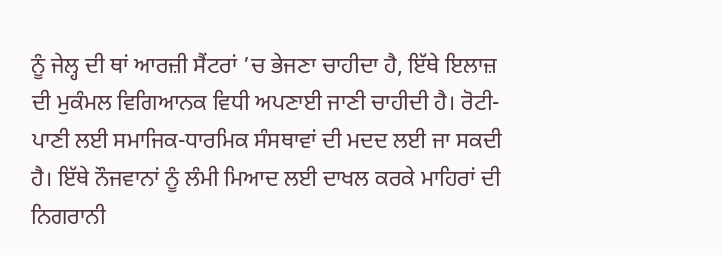ਨੂੰ ਜੇਲ੍ਹ ਦੀ ਥਾਂ ਆਰਜ਼ੀ ਸੈਂਟਰਾਂ ’ਚ ਭੇਜਣਾ ਚਾਹੀਦਾ ਹੈ, ਇੱਥੇ ਇਲਾਜ਼ ਦੀ ਮੁਕੰਮਲ ਵਿਗਿਆਨਕ ਵਿਧੀ ਅਪਣਾਈ ਜਾਣੀ ਚਾਹੀਦੀ ਹੈ। ਰੋਟੀ-ਪਾਣੀ ਲਈ ਸਮਾਜਿਕ-ਧਾਰਮਿਕ ਸੰਸਥਾਵਾਂ ਦੀ ਮਦਦ ਲਈ ਜਾ ਸਕਦੀ ਹੈ। ਇੱਥੇ ਨੌਜਵਾਨਾਂ ਨੂੰ ਲੰਮੀ ਮਿਆਦ ਲਈ ਦਾਖਲ ਕਰਕੇ ਮਾਹਿਰਾਂ ਦੀ ਨਿਗਰਾਨੀ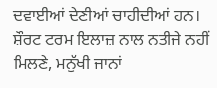ਦਵਾਈਆਂ ਦੇਣੀਆਂ ਚਾਹੀਦੀਆਂ ਹਨ। ਸ਼ੌਰਟ ਟਰਮ ਇਲਾਜ਼ ਨਾਲ ਨਤੀਜੇ ਨਹੀਂ ਮਿਲਣੇ, ਮਨੁੱਖੀ ਜਾਨਾਂ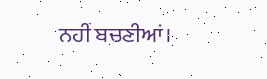ਨਹੀਂ ਬਚਣੀਆਂ।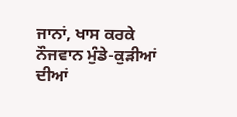ਜਾਨਾਂ, ਖਾਸ ਕਰਕੇ ਨੌਜਵਾਨ ਮੁੰਡੇ-ਕੁੜੀਆਂ ਦੀਆਂ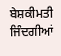ਬੇਸ਼ਕੀਮਤੀ ਜਿੰਦਗੀਆਂ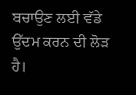ਬਚਾਉਣ ਲਈ ਵੱਡੇ ਉੱਦਮ ਕਰਨ ਦੀ ਲੋੜ ਹੈ।